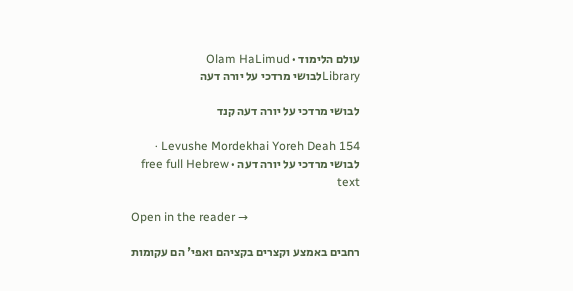עולם הלימוד · Olam HaLimud
Libraryלבושי מרדכי על יורה דעה

לבושי מרדכי על יורה דעה קנד

Levushe Mordekhai Yoreh Deah 154 · לבושי מרדכי על יורה דעה · free full Hebrew text

Open in the reader →

רחבים באמצע וקצרים בקציהם ואפי' הם עקומות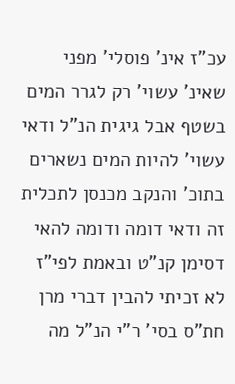עכ"ז אינ' פוסלי' מפני שאינ' עשוי' רק לגרר המים בשטף אבל גיגית הנ"ל ודאי עשוי' להיות המים נשארים בתוכ' והנקב מכנסן לתכלית זה ודאי דומה ודומה להאי דסימן קנ"ט ובאמת לפי"ז לא זכיתי להבין דברי מרן חת"ס בסי' ר"י הנ"ל מה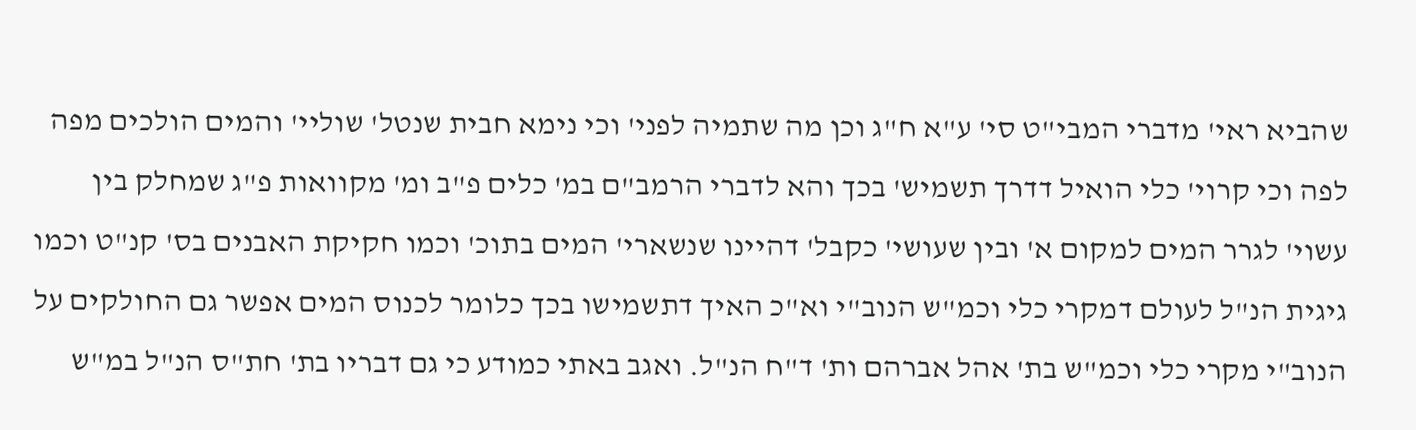שהביא ראי' מדברי המבי"ט סי' ע"א ח"ג וכן מה שתמיה לפני' וכי נימא חבית שנטל' שוליי' והמים הולכים מפה לפה וכי קרוי' כלי הואיל דדרך תשמיש' בכך והא לדברי הרמב"ם במ' כלים פ"ב ומ' מקוואות פ"ג שמחלק בין עשוי' לגרר המים למקום א' ובין שעושי' כקבל' דהיינו שנשארי' המים בתוכ' וכמו חקיקת האבנים בס' קנ"ט וכמו גיגית הנ"ל לעולם דמקרי כלי וכמ"ש הנוב"י וא"כ האיך דתשמישו בכך כלומר לכנוס המים אפשר גם החולקים על הנוב"י מקרי כלי וכמ"ש בת' אהל אברהם ות' ד"ח הנ"ל. ואגב באתי כמודע כי גם דבריו בת' חת"ס הנ"ל במ"ש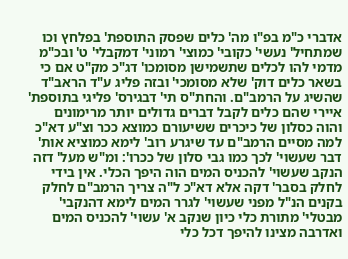אדברי כ"מ בפ"ו מה' כלים שפסק התוספת' בפלחץ וכו שמתחיל' נעשי' כקובי' כמוצי' רמוני' דמקבלי' ט' ובכ"מ מדמי להו לכלים שתשמישן מסומכו' דג"כ מק"ט אם כי בשאר כלים דוק' שלא מסומכי' ובזה פליג ע"ד הראב"ד שהשיג על הרמב"ם. והחת"ס תי' דבגירס' פליגי בתוספת' איירי שהם כלים לקבל דברים גדולים יותר מרימונים והוה כסלון של כיכרים ששיעורם כמוצא ככר וצ"ע דא"כ למה מסיים הרמב"ם עד שיגרע רוב' לימא כמוציא אות' דבר שעשוי' לכך כמו גבי סלון של ככרו': ומ"ש מעל' דזה הנקב שעשוי' להכניס המים הוה היפך הכלי. אין בידי לחלק בסבר' דקה אלא דא"כ ל"ה צריך הרמב"ם לחלק בקנים הנ"ל מפני שעשוי' לגרר המים לימא דהנקבי' מבטלי' מתורת כלי כיון שנקב א' עשוי' להכניס המים ואדרבה מצינו להיפך דכל כלי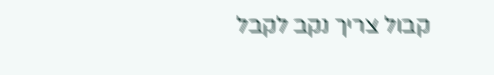קבול צריך נקב לקבל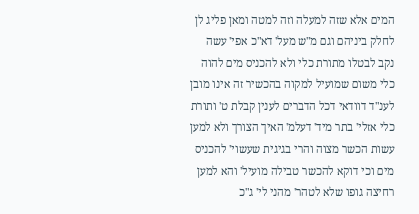המים אלא שזה למעלה וזה למטה ומאן פליג לן לחלק ביניהם וגם מ"ש מעל' דא"כ אפי' עשה נקב לבטלו מתורת כלי ולא להכניס מים להוה כלי משום שמועיל למקוה בהכשיר זה אינו מובן לענ"ד דוודאי דכל הדברים לענין קבלת ט' ותורת כלי אזלי' בתר מיד' דעלמ' האיך הצורך ולא למען עשות הכשר מצוה והרי בגיגית שעשוי' להכניס מים וכי דוקא להכשר טבילה מועיל' והא למען רחיצה גופו שלא לטהר' מהני לי' ג"כ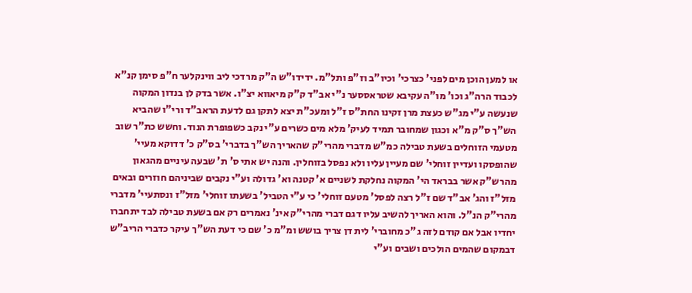או למען הוכן מים לפני' כצרכי' וכיו"ב וז"פ ותל"מ. ידידו"ש ה"ק מרדכי ליב ווינקלער ח"פ סימן קנ"א לכבוד הרה"ג וכו' מו"ה עקיבא שטראססער נ"י אב"ד ק"ק מיאווא יצ"ו. אשר בדק לן בנדון המקוה שנעשה ע"י מג"ש כעצת מרן זקינו החת"ס ז"ל ומעכ"ת יצא לתקן גם לדעת הראב"ד ורי"ו שהביא הש"ך ס"ק מ"א וכגון שמחובר תמיד לעיק' מלא מים כשרים ע"י נקב כשפופרת הנוד. וחשש כת"ר שוב מטעמי הזוחלים בשעת טבילה כמ"ש מדברי מהרי"ק שהאריך הש"ך בדברי' בס"ק כ' דדוקא מעיי' שהופסקו ועדיין זוחלי' שם מעיין עליו ולא נפסל בזוחלין. והנה יש אתי ס' ת' שבעה עיניים מהגאון מהרש"ק אשר בבראד הי' המקוה נחלקת לשניים א' קטנה וא' גדולה וע"י נקבים שביניהם חוזרים ובאים מזל"ז והג' אב"ד שם ז"ל רצה לפסל' מטעם זוחלי' כי ע"י הטביל' בשעתו זוחלי' מזל"ז ונסתעיי' מדברי מהרי"ק הנ"ל. והוא האריך להשיב עליו דגם דברי מהרי"ק אינ' נאמרים רק אם בשעת טבילה לבד יתחברו יחדיו אבל אם קודם לזה ג"כ מחוברי' לית דן צריך בושש ומ"מ כ' שם כי דעת הש"ך עיקר כדברי הריב"ש דבמקום שהמים הולכים ושבים וע"י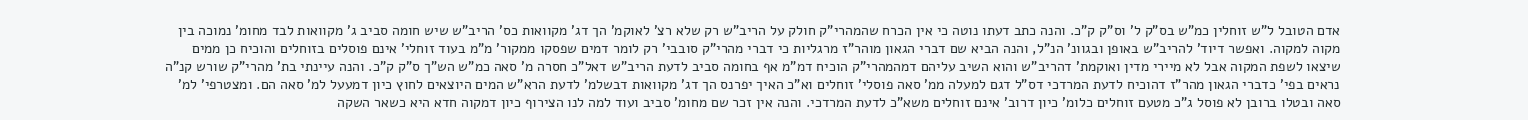אדם הטובל ל"ש זוחלין כמ"ש בס"ק ל' וס"ק ק"כ. והנה כתב דעתו נוטה כי אין הכרח שהמהרי"ק חולק על הריב"ש רק שלא רצ' לאוקמ' הך דג' מקוואות כס' הריב"ש שיש חומה סביב ג' מקוואות לבד מחומ' נמוכה בין מקוה למקוה. ואפשר דיוד' להריב"ש באופן ובגוונ' הנ"ל, והנה הביא שם דברי הגאון מוהר"ז מרגליות כי דברי מהרי"ק סובבי' רק לומר דמים שפסקו ממקור' מ"מ בעוד זוחלי' אינם פוסלים בזוחלים והוכיח כן ממים שיצאו לשפת המקוה אבל לא מיירי מדין ואוקמת' דהריב"ש והוא השיב עליהם דמהמהרי"ק הוכיח דמ"מ אף בחומה סביב לדעת הריב"ש דאל"כ חסרה מ' סאה כמ"ש הש"ך ס"ק ק"כ. והנה עיינתי בת' מהרי"ק שורש קנ"ה נראים בפי' כדברי הגאון מהר"ז דהוכיח לדעת המרדכי דס"ל דגם למעלה ממ' סאה פוסלי' זוחלים וא"כ האיך יפרנס הך דג' מקוואות דבשלמ' לדעת הרא"ש המים היוצאים לחוץ כיון דמעעל למ' סאה הם. ומצטרפי' למ' סאה ובטלו ברובן לא פוסל ג"כ מטעם זוחלים כלומ' כיון דרוב' אינם זוחלים משא"כ לדעת המרדכי. והנה אין זכר שם מחומ' סביב ועוד למה לנו הצירוף כיון דמקוה חדא היא כשאר השקה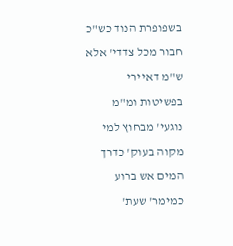בשפופרת הנוד כש"כ חבור מכל צדדי' אלא ש"מ דאיירי בפשיטות ומ"מ נוגעי' מבחוץ למי מקוה בעוק' כדרך המים אש ברוע כמימר' שעת'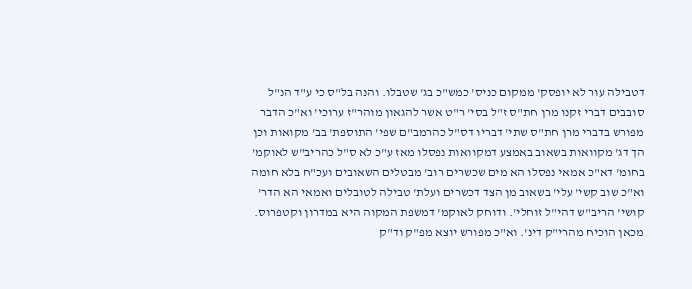דטבילה עור לא יופסק' ממקום כניס' כמש"כ בג' שטבלו. והנה בל"ס כי ע"ד הנ"ל סובבים דברי זקנו מרן חת"ס ז"ל בסי' ר"ט אשר להגאון מוהר"ז ערוכי' וא"כ הדבר מפורש בדברי מרן חת"ס שתי' דבריו דס"ל כהרמב"ם שפי' התוספת' בב' מקואות וכן הך דג' מקוואות בשאוב באמצע דמקוואות נפסלו מאז ע"כ לא ס"ל כהריב"ש לאוקמ' בחומ' דא"כ אמאי נפסלו הא מים שכשרים רוב' מבטלים השאובים ועכ"ח בלא חומה וא"כ שוב קשי' עלי' בשאוב מן הצד דכשרים ועלת' טבילה לטובלים ואמאי הא הדר' קושי' הריב"ש דהי"ל זוחלי'. ודוחק לאוקמ' דמשפת המקוה היא במדרון וקטפרוס. מכאן הוכיח מהרי"ק דינ'. וא"כ מפורש יוצא מפ"ק וד"ק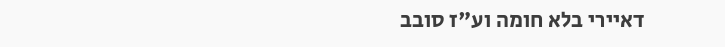דאיירי בלא חומה וע"ז סובב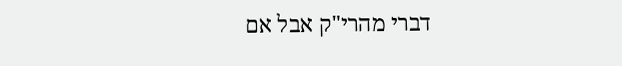דברי מהרי"ק אבל אם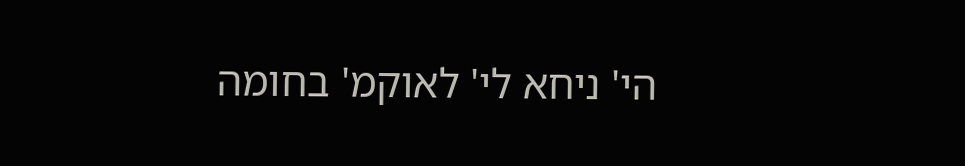הי' ניחא לי' לאוקמ' בחומה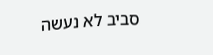סביב לא נעשה